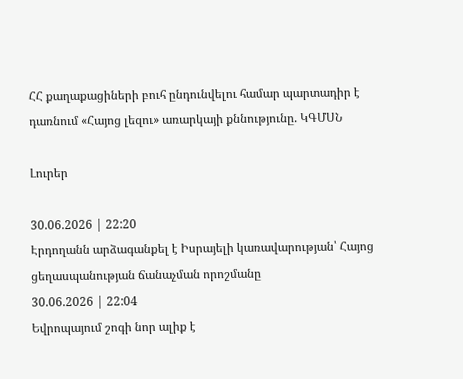ՀՀ քաղաքացիների բուհ ընդունվելու համար պարտադիր է դառնում «Հայոց լեզու» առարկայի քննությունը. ԿԳՄՍՆ

Լուրեր

30.06.2026 | 22:20
Էրդողանն արձագանքել է Իսրայելի կառավարության՝ Հայոց ցեղասպանության ճանաչման որոշմանը
30.06.2026 | 22:04
Եվրոպայում շոգի նոր ալիք է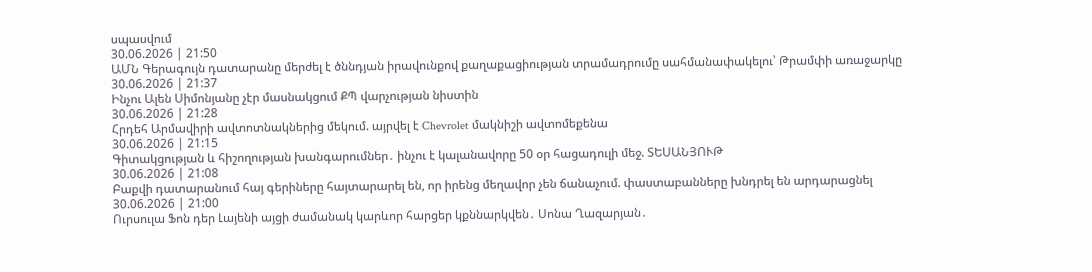սպասվում
30.06.2026 | 21:50
ԱՄՆ Գերագույն դատարանը մերժել է ծննդյան իրավունքով քաղաքացիության տրամադրումը սահմանափակելու՝ Թրամփի առաջարկը
30.06.2026 | 21:37
Ինչու Ալեն Սիմոնյանը չէր մասնակցում ՔՊ վարչության նիստին
30.06.2026 | 21:28
Հրդեհ Արմավիրի ավտոտնակներից մեկում. այրվել է Chevrolet մակնիշի ավտոմեքենա
30.06.2026 | 21:15
Գիտակցության և հիշողության խանգարումներ․ ինչու է կալանավորը 50 օր հացադուլի մեջ. ՏԵՍԱՆՅՈՒԹ
30.06.2026 | 21:08
Բաքվի դատարանում հայ գերիները հայտարարել են, որ իրենց մեղավոր չեն ճանաչում. փաստաբանները խնդրել են արդարացնել
30.06.2026 | 21:00
Ուրսուլա Ֆոն դեր Լայենի այցի ժամանակ կարևոր հարցեր կքննարկվեն․ Սոնա Ղազարյան․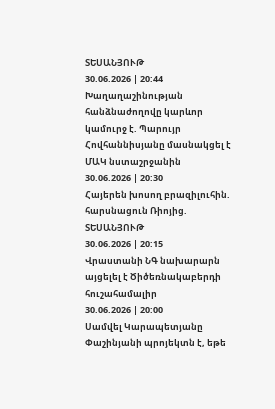ՏԵՍԱՆՅՈՒԹ
30.06.2026 | 20:44
Խաղաղաշինության հանձնաժողովը կարևոր կամուրջ է. Պարույր Հովհաննիսյանը մասնակցել է ՄԱԿ նստաշրջանին
30.06.2026 | 20:30
Հայերեն խոսող բրազիլուհին. հարսնացուն Ռիոյից. ՏԵՍԱՆՅՈՒԹ
30.06.2026 | 20:15
Վրաստանի ՆԳ նախարարն այցելել է Ծիծեռնակաբերդի հուշահամալիր
30.06.2026 | 20:00
Սամվել Կարապետյանը Փաշինյանի պրոյեկտն է, եթե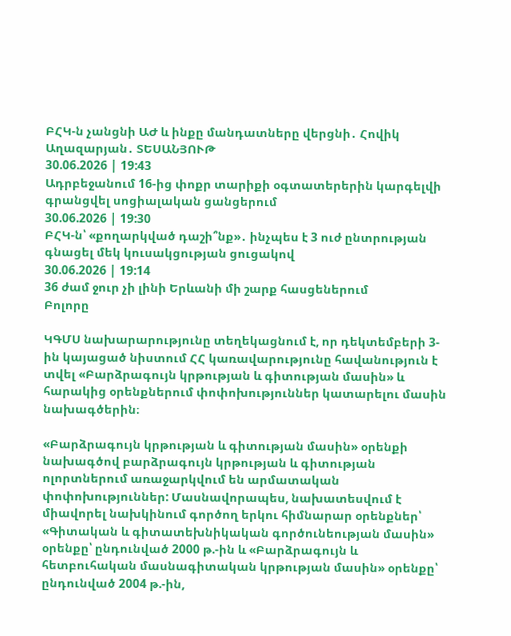ԲՀԿ-ն չանցնի ԱԺ և ինքը մանդատները վերցնի․ Հովիկ Աղազարյան․ ՏԵՍԱՆՅՈՒԹ
30.06.2026 | 19:43
Ադրբեջանում 16-ից փոքր տարիքի օգտատերերին կարգելվի գրանցվել սոցիալական ցանցերում
30.06.2026 | 19:30
ԲՀԿ-ն՝ «քողարկված դաշի՞նք»․ ինչպես է 3 ուժ ընտրության գնացել մեկ կուսակցության ցուցակով
30.06.2026 | 19:14
36 ժամ ջուր չի լինի Երևանի մի շարք հասցեներում
Բոլորը

ԿԳՄՍ նախարարությունը տեղեկացնում է, որ դեկտեմբերի 3-ին կայացած նիստում ՀՀ կառավարությունը հավանություն է տվել «Բարձրագույն կրթության և գիտության մասին» և հարակից օրենքներում փոփոխություններ կատարելու մասին նախագծերին։

«Բարձրագույն կրթության և գիտության մասին» օրենքի նախագծով բարձրագույն կրթության և գիտության ոլորտներում առաջարկվում են արմատական փոփոխություններ: Մասնավորապես, նախատեսվում է միավորել նախկինում գործող երկու հիմնարար օրենքներ՝ «Գիտական և գիտատեխնիկական գործունեության մասին» օրենքը՝ ընդունված 2000 թ.-ին և «Բարձրագույն և հետբուհական մասնագիտական կրթության մասին» օրենքը՝ ընդունված 2004 թ.-ին,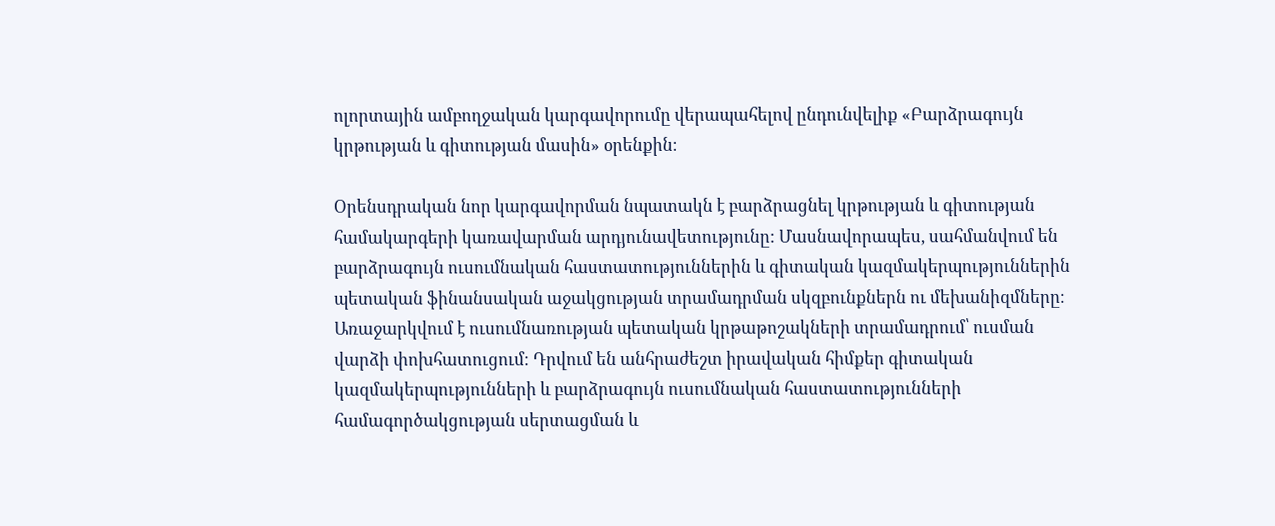ոլորտային ամբողջական կարգավորումը վերապահելով ընդունվելիք «Բարձրագույն կրթության և գիտության մասին» օրենքին։

Օրենսդրական նոր կարգավորման նպատակն է բարձրացնել կրթության և գիտության համակարգերի կառավարման արդյունավետությունը: Մասնավորապես, սահմանվում են բարձրագույն ուսումնական հաստատություններին և գիտական կազմակերպություններին պետական ֆինանսական աջակցության տրամադրման սկզբունքներն ու մեխանիզմները։ Առաջարկվում է ուսումնառության պետական կրթաթոշակների տրամադրում՝ ուսման վարձի փոխհատուցում։ Դրվում են անհրաժեշտ իրավական հիմքեր գիտական կազմակերպությունների և բարձրագույն ուսումնական հաստատությունների համագործակցության սերտացման և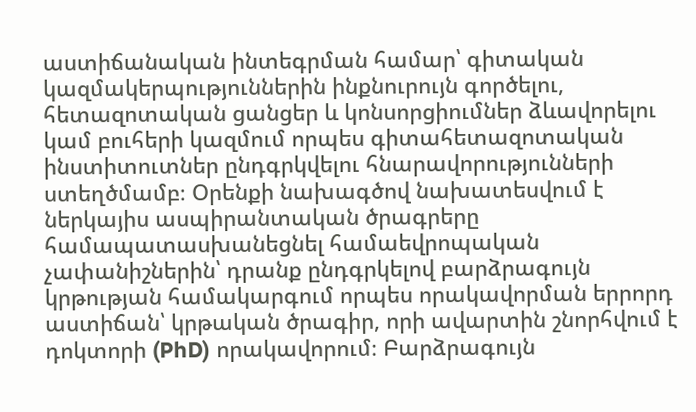աստիճանական ինտեգրման համար՝ գիտական կազմակերպություններին ինքնուրույն գործելու, հետազոտական ցանցեր և կոնսորցիումներ ձևավորելու կամ բուհերի կազմում որպես գիտահետազոտական ինստիտուտներ ընդգրկվելու հնարավորությունների ստեղծմամբ։ Օրենքի նախագծով նախատեսվում է ներկայիս ասպիրանտական ծրագրերը համապատասխանեցնել համաեվրոպական չափանիշներին՝ դրանք ընդգրկելով բարձրագույն կրթության համակարգում որպես որակավորման երրորդ աստիճան՝ կրթական ծրագիր, որի ավարտին շնորհվում է դոկտորի (PhD) որակավորում։ Բարձրագույն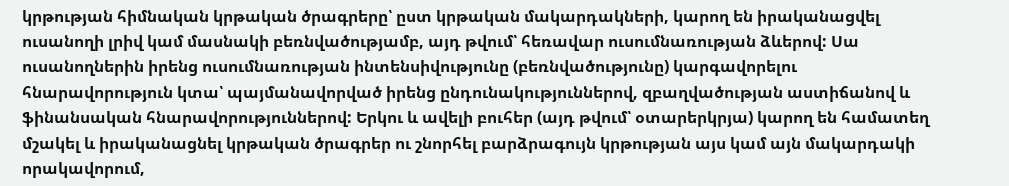կրթության հիմնական կրթական ծրագրերը՝ ըստ կրթական մակարդակների, կարող են իրականացվել ուսանողի լրիվ կամ մասնակի բեռնվածությամբ, այդ թվում՝ հեռավար ուսումնառության ձևերով: Սա ուսանողներին իրենց ուսումնառության ինտենսիվությունը (բեռնվածությունը) կարգավորելու հնարավորություն կտա՝ պայմանավորված իրենց ընդունակություններով, զբաղվածության աստիճանով և ֆինանսական հնարավորություններով: Երկու և ավելի բուհեր (այդ թվում՝ օտարերկրյա) կարող են համատեղ մշակել և իրականացնել կրթական ծրագրեր ու շնորհել բարձրագույն կրթության այս կամ այն մակարդակի որակավորում,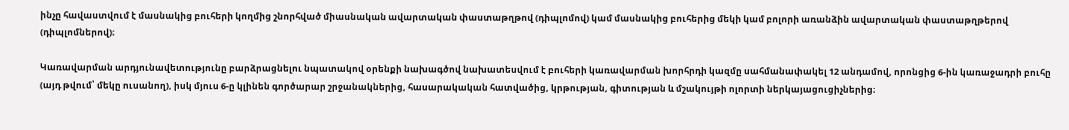ինչը հավաստվում է մասնակից բուհերի կողմից շնորհված միասնական ավարտական փաստաթղթով (դիպլոմով) կամ մասնակից բուհերից մեկի կամ բոլորի առանձին ավարտական փաստաթղթերով (դիպլոմներով)։

Կառավարման արդյունավետությունը բարձրացնելու նպատակով օրենքի նախագծով նախատեսվում է բուհերի կառավարման խորհրդի կազմը սահմանափակել 12 անդամով, որոնցից 6-ին կառաջադրի բուհը (այդ թվում՝ մեկը ուսանող), իսկ մյուս 6-ը կլինեն գործարար շրջանակներից, հասարակական հատվածից, կրթության, գիտության և մշակույթի ոլորտի ներկայացուցիչներից։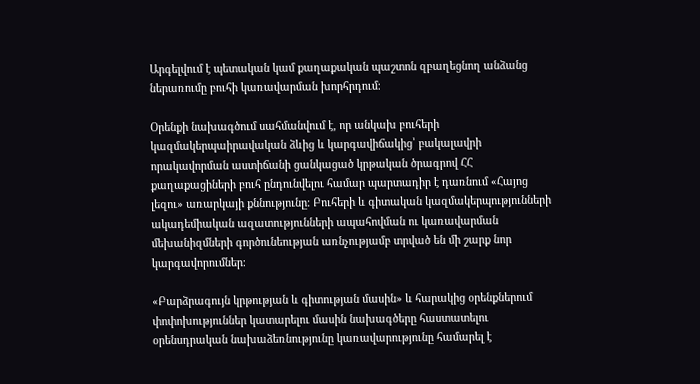Արգելվում է պետական կամ քաղաքական պաշտոն զբաղեցնող անձանց ներառումը բուհի կառավարման խորհրդում։

Օրենքի նախագծում սահմանվում է, որ անկախ բուհերի կազմակերպաիրավական ձևից և կարգավիճակից՝ բակալավրի որակավորման աստիճանի ցանկացած կրթական ծրագրով ՀՀ քաղաքացիների բուհ ընդունվելու համար պարտադիր է դառնում «Հայոց լեզու» առարկայի քննությունը։ Բուհերի և գիտական կազմակերպությունների ակադեմիական ազատությունների ապահովման ու կառավարման մեխանիզմների գործունեության առնչությամբ տրված են մի շարք նոր կարգավորումներ։

«Բարձրագույն կրթության և գիտության մասին» և հարակից օրենքներում փոփոխություններ կատարելու մասին նախագծերը հաստատելու օրենսդրական նախաձեռնությունը կառավարությունը համարել է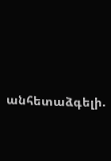անհետաձգելի.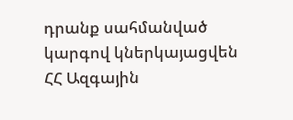դրանք սահմանված կարգով կներկայացվեն ՀՀ Ազգային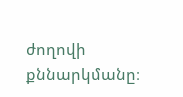ժողովի քննարկմանը։